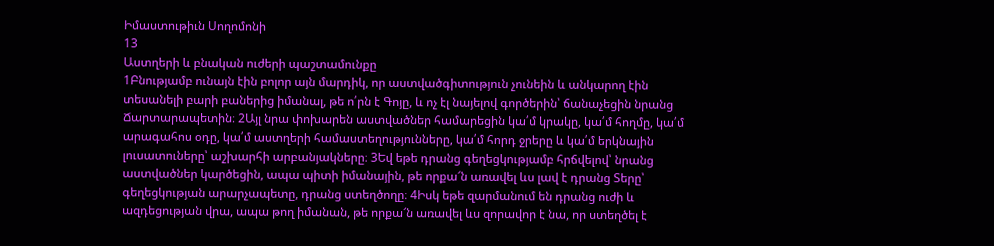Իմաստութիւն Սողոմոնի
13
Աստղերի և բնական ուժերի պաշտամունքը
1Բնությամբ ունայն էին բոլոր այն մարդիկ, որ աստվածգիտություն չունեին և անկարող էին տեսանելի բարի բաներից իմանալ, թե ո՛րն է Գոյը, և ոչ էլ նայելով գործերին՝ ճանաչեցին նրանց Ճարտարապետին։ 2Այլ նրա փոխարեն աստվածներ համարեցին կա՛մ կրակը, կա՛մ հողմը, կա՛մ արագահոս օդը, կա՛մ աստղերի համաստեղությունները, կա՛մ հորդ ջրերը և կա՛մ երկնային լուսատուները՝ աշխարհի արբանյակները։ 3Եվ եթե դրանց գեղեցկությամբ հրճվելով՝ նրանց աստվածներ կարծեցին, ապա պիտի իմանային, թե որքա՜ն առավել ևս լավ է դրանց Տերը՝ գեղեցկության արարչապետը, դրանց ստեղծողը։ 4Իսկ եթե զարմանում են դրանց ուժի և ազդեցության վրա, ապա թող իմանան, թե որքա՜ն առավել ևս զորավոր է նա, որ ստեղծել է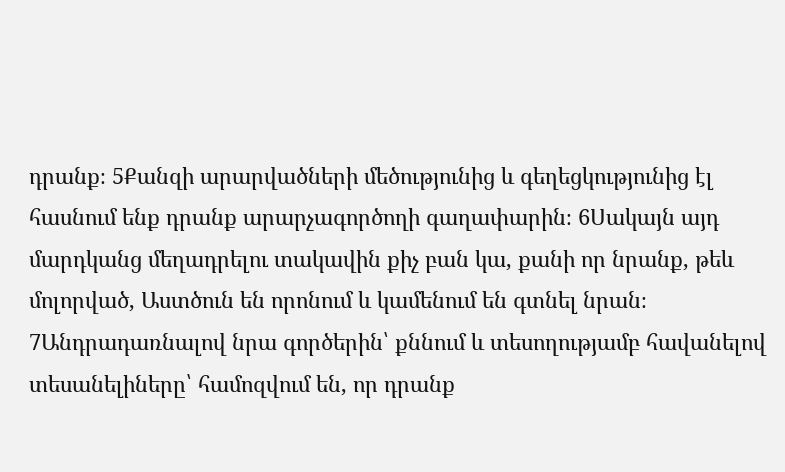դրանք։ 5Քանզի արարվածների մեծությունից և գեղեցկությունից էլ հասնում ենք դրանք արարչագործողի գաղափարին։ 6Սակայն այդ մարդկանց մեղադրելու տակավին քիչ բան կա, քանի որ նրանք, թեև մոլորված, Աստծուն են որոնում և կամենում են գտնել նրան։ 7Անդրադառնալով նրա գործերին՝ քննում և տեսողությամբ հավանելով տեսանելիները՝ համոզվում են, որ դրանք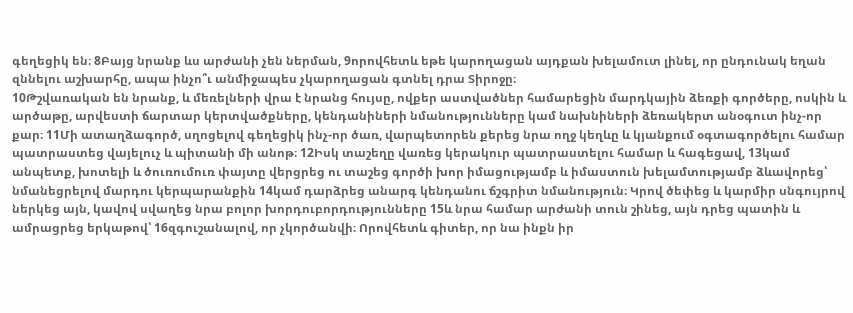գեղեցիկ են։ 8Բայց նրանք ևս արժանի չեն ներման, 9որովհետև եթե կարողացան այդքան խելամուտ լինել, որ ընդունակ եղան զննելու աշխարհը, ապա ինչո՞ւ անմիջապես չկարողացան գտնել դրա Տիրոջը։
10Թշվառական են նրանք, և մեռելների վրա է նրանց հույսը, ովքեր աստվածներ համարեցին մարդկային ձեռքի գործերը, ոսկին և արծաթը, արվեստի ճարտար կերտվածքները, կենդանիների նմանությունները կամ նախնիների ձեռակերտ անօգուտ ինչ-որ քար։ 11Մի ատաղձագործ, սղոցելով գեղեցիկ ինչ-որ ծառ, վարպետորեն քերեց նրա ողջ կեղևը և կյանքում օգտագործելու համար պատրաստեց վայելուչ և պիտանի մի անոթ։ 12Իսկ տաշեղը վառեց կերակուր պատրաստելու համար և հագեցավ, 13կամ անպետք, խոտելի և ծուռումուռ փայտը վերցրեց ու տաշեց գործի խոր իմացությամբ և իմաստուն խելամտությամբ ձևավորեց՝ նմանեցրելով մարդու կերպարանքին 14կամ դարձրեց անարգ կենդանու ճշգրիտ նմանություն։ Կրով ծեփեց և կարմիր սնգույրով ներկեց այն, կավով սվաղեց նրա բոլոր խորդուբորդությունները 15և նրա համար արժանի տուն շինեց, այն դրեց պատին և ամրացրեց երկաթով՝ 16զգուշանալով, որ չկործանվի։ Որովհետև գիտեր, որ նա ինքն իր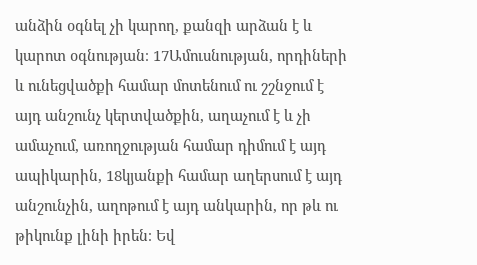անձին օգնել չի կարող, քանզի արձան է և կարոտ օգնության։ 17Ամուսնության, որդիների և ունեցվածքի համար մոտենում ու շշնջում է այդ անշունչ կերտվածքին, աղաչում է և չի ամաչում, առողջության համար դիմում է այդ ապիկարին, 18կյանքի համար աղերսում է այդ անշունչին, աղոթում է այդ անկարին, որ թև ու թիկունք լինի իրեն։ Եվ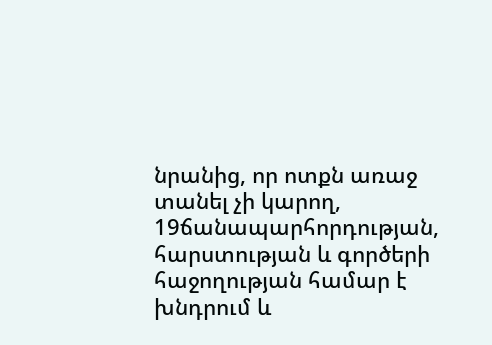նրանից, որ ոտքն առաջ տանել չի կարող, 19ճանապարհորդության, հարստության և գործերի հաջողության համար է խնդրում և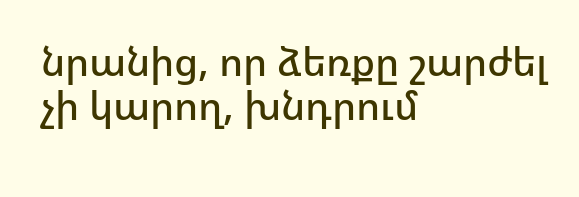նրանից, որ ձեռքը շարժել չի կարող, խնդրում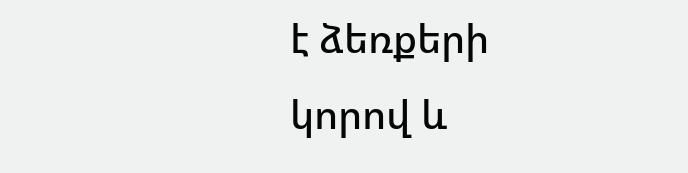է ձեռքերի կորով և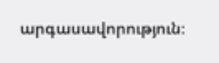արգասավորություն։